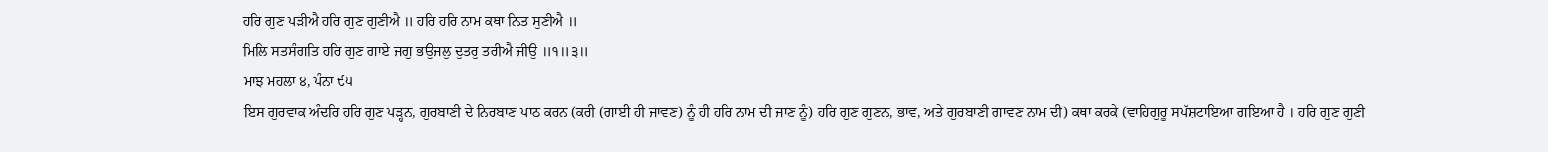ਹਰਿ ਗੁਣ ਪੜੀਐ ਹਰਿ ਗੁਣ ਗੁਣੀਐ ॥ ਹਰਿ ਹਰਿ ਨਾਮ ਕਥਾ ਨਿਤ ਸੁਣੀਐ ॥
ਮਿਲਿ ਸਤਸੰਗਤਿ ਹਰਿ ਗੁਣ ਗਾਏ ਜਗੁ ਭਉਜਲੁ ਦੁਤਰੁ ਤਰੀਐ ਜੀਉ ॥੧॥੩॥
ਮਾਝ ਮਹਲਾ ੪, ਪੰਨਾ ੯੫
ਇਸ ਗੁਰਵਾਕ ਅੰਦਰਿ ਹਰਿ ਗੁਣ ਪੜ੍ਹਨ, ਗੁਰਬਾਣੀ ਦੇ ਨਿਰਬਾਣ ਪਾਠ ਕਰਨ (ਕਰੀ (ਗਾਈ ਹੀ ਜਾਵਣ) ਨੂੰ ਹੀ ਹਰਿ ਨਾਮ ਦੀ ਜਾਣ ਨੂੰ) ਹਰਿ ਗੁਣ ਗੁਣਨ, ਭਾਵ, ਅਤੇ ਗੁਰਬਾਣੀ ਗਾਵਣ ਨਾਮ ਦੀ) ਕਥਾ ਕਰਕੇ (ਵਾਹਿਗੁਰੂ ਸਪੱਸ਼ਟਾਇਆ ਗਇਆ ਹੈ । ਹਰਿ ਗੁਣ ਗੁਣੀ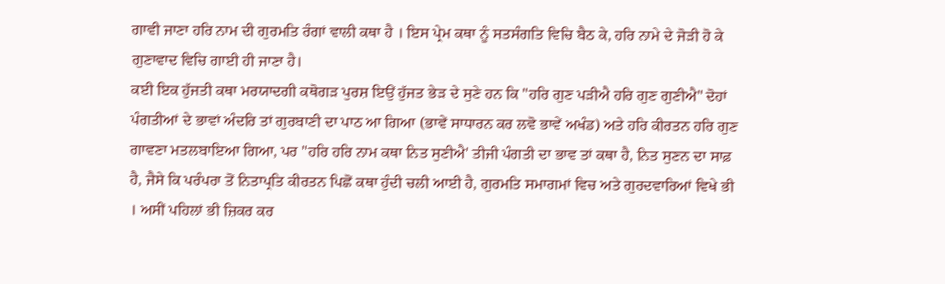ਗਾਵੀ ਜਾਣਾ ਹਰਿ ਨਾਮ ਦੀ ਗੁਰਮਤਿ ਰੰਗਾਂ ਵਾਲੀ ਕਥਾ ਹੈ । ਇਸ ਪ੍ਰੇਮ ਕਥਾ ਨੂੰ ਸਤਸੰਗਤਿ ਵਿਚਿ ਬੈਠ ਕੇ, ਹਰਿ ਨਾਮੇ ਦੇ ਜੋੜੀ ਹੋ ਕੇ ਗੁਣਾਵਾਦ ਵਿਚਿ ਗਾਈ ਹੀ ਜਾਣਾ ਹੈ।
ਕਈ ਇਕ ਹੁੱਜਤੀ ਕਥਾ ਮਰਯਾਦਗੀ ਕਥੋਗੜ ਪੁਰਸ਼ ਇਉਂ ਹੁੱਜਤ ਭੇੜ ਦੇ ਸੁਣੇ ਹਨ ਕਿ "ਹਰਿ ਗੁਣ ਪੜੀਐ ਹਰਿ ਗੁਣ ਗੁਣੀਐ" ਦੋਹਾਂ ਪੰਗਤੀਆਂ ਦੇ ਭਾਵਾਂ ਅੰਦਰਿ ਤਾਂ ਗੁਰਬਾਣੀ ਦਾ ਪਾਠ ਆ ਗਿਆ (ਭਾਵੇਂ ਸਾਧਾਰਨ ਕਰ ਲਵੋ ਭਾਵੇਂ ਅਖੰਡ) ਅਤੇ ਹਰਿ ਕੀਰਤਨ ਹਰਿ ਗੁਣ ਗਾਵਣਾ ਮਤਲਬਾਇਆ ਗਿਆ, ਪਰ "ਹਰਿ ਹਰਿ ਨਾਮ ਕਥਾ ਨਿਤ ਸੁਣੀਐ' ਤੀਜੀ ਪੰਗਤੀ ਦਾ ਭਾਵ ਤਾਂ ਕਥਾ ਹੈ, ਨਿਤ ਸੁਣਨ ਦਾ ਸਾਫ਼ ਹੈ, ਜੈਸੇ ਕਿ ਪਰੰਪਰਾ ਤੋਂ ਨਿਤਾਪ੍ਰਤਿ ਕੀਰਤਨ ਪਿਛੋਂ ਕਥਾ ਹੁੰਦੀ ਚਲੀ ਆਈ ਹੈ, ਗੁਰਮਤਿ ਸਮਾਗਮਾਂ ਵਿਚ ਅਤੇ ਗੁਰਦਵਾਰਿਆਂ ਵਿਖੇ ਭੀ । ਅਸੀਂ ਪਹਿਲਾਂ ਭੀ ਜ਼ਿਕਰ ਕਰ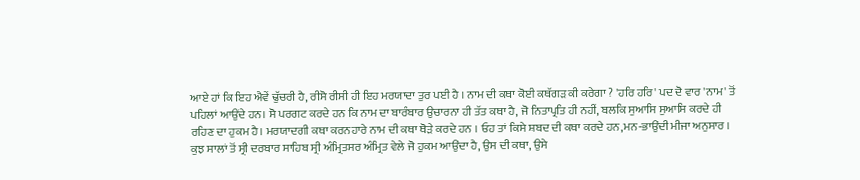ਆਏ ਹਾਂ ਕਿ ਇਹ ਐਵੇਂ ਢੁੱਚਰੀ ਹੈ, ਰੀਸੋ ਰੀਸੀ ਹੀ ਇਹ ਮਰਯਾਦਾ ਤੁਰ ਪਈ ਹੈ । ਨਾਮ ਦੀ ਕਥਾ ਕੋਈ ਕਥੱਗੜ ਕੀ ਕਰੇਗਾ ? 'ਹਰਿ ਹਰਿ' ਪਦ ਦੋ ਵਾਰ 'ਨਾਮ' ਤੋਂ ਪਹਿਲਾਂ ਆਉਂਦੇ ਹਨ। ਸੋ ਪਰਗਟ ਕਰਦੇ ਹਨ ਕਿ ਨਾਮ ਦਾ ਬਾਰੰਬਾਰ ਉਚਾਰਨਾ ਹੀ ਤੱਤ ਕਥਾ ਹੈ, ਜੋ ਨਿਤਾਪ੍ਰਤਿ ਹੀ ਨਹੀਂ, ਬਲਕਿ ਸੁਆਸਿ ਸੁਆਸਿ ਕਰਦੇ ਹੀ ਰਹਿਣ ਦਾ ਹੁਕਮ ਹੈ। ਮਰਯਾਦਗੀ ਕਥਾ ਕਰਨਹਾਰੇ ਨਾਮ ਦੀ ਕਥਾ ਥੋੜੇ ਕਰਦੇ ਹਨ । ਓਹ ਤਾਂ ਕਿਸੇ ਸ਼ਬਦ ਦੀ ਕਥਾ ਕਰਦੇ ਹਨ,ਮਨ-ਭਾਉਂਦੀ ਮੀਜਾ ਅਨੁਸਾਰ ।
ਕੁਝ ਸਾਲਾਂ ਤੋਂ ਸ੍ਰੀ ਦਰਬਾਰ ਸਾਹਿਬ ਸ੍ਰੀ ਅੰਮ੍ਰਿਤਸਰ ਅੰਮ੍ਰਿਤ ਵੇਲੇ ਜੋ ਹੁਕਮ ਆਉਂਦਾ ਹੈ, ਉਸ ਦੀ ਕਥਾ, ਉਸੇ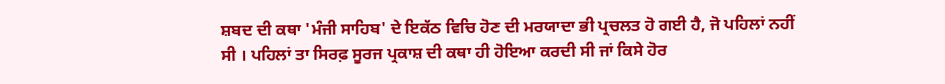ਸ਼ਬਦ ਦੀ ਕਥਾ 'ਮੰਜੀ ਸਾਹਿਬ' ਦੇ ਇਕੱਠ ਵਿਚਿ ਹੋਣ ਦੀ ਮਰਯਾਦਾ ਭੀ ਪ੍ਰਚਲਤ ਹੋ ਗਈ ਹੈ, ਜੋ ਪਹਿਲਾਂ ਨਹੀਂ ਸੀ । ਪਹਿਲਾਂ ਤਾ ਸਿਰਫ਼ ਸੂਰਜ ਪ੍ਰਕਾਸ਼ ਦੀ ਕਥਾ ਹੀ ਹੋਇਆ ਕਰਦੀ ਸੀ ਜਾਂ ਕਿਸੇ ਹੋਰ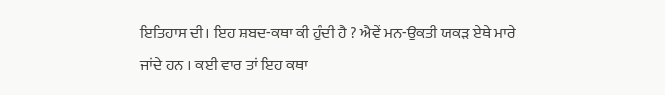ਇਤਿਹਾਸ ਦੀ। ਇਹ ਸ਼ਬਦ-ਕਥਾ ਕੀ ਹੁੰਦੀ ਹੈ ? ਐਵੇਂ ਮਨ-ਉਕਤੀ ਯਕੜ ਏਥੇ ਮਾਰੇ ਜਾਂਦੇ ਹਨ । ਕਈ ਵਾਰ ਤਾਂ ਇਹ ਕਥਾ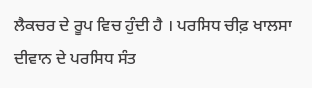ਲੈਕਚਰ ਦੇ ਰੂਪ ਵਿਚ ਹੁੰਦੀ ਹੈ । ਪਰਸਿਧ ਚੀਫ਼ ਖਾਲਸਾ ਦੀਵਾਨ ਦੇ ਪਰਸਿਧ ਸੰਤ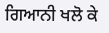ਗਿਆਨੀ ਖਲੋ ਕੇ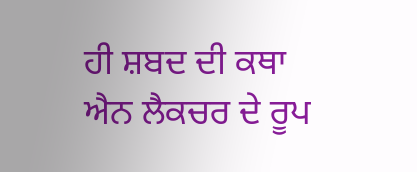ਹੀ ਸ਼ਬਦ ਦੀ ਕਥਾ ਐਨ ਲੈਕਚਰ ਦੇ ਰੂਪ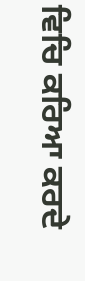ਵਿਚਿ ਕਰਿਆ ਕਰਦੇ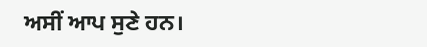ਅਸੀਂ ਆਪ ਸੁਣੇ ਹਨ।